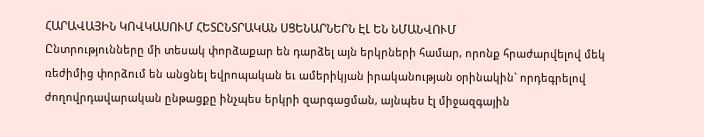ՀԱՐԱՎԱՅԻՆ ԿՈՎԿԱՍՈՒՄ ՀԵՏԸՆՏՐԱԿԱՆ ՍՑԵՆԱՐՆԵՐՆ ԷԼ ԵՆ ՆՄԱՆՎՈՒՄ
Ընտրությունները մի տեսակ փորձաքար են դարձել այն երկրների համար, որոնք հրաժարվելով մեկ ռեժիմից փորձում են անցնել եվրոպական եւ ամերիկյան իրականության օրինակին` որդեգրելով ժողովրդավարական ընթացքը ինչպես երկրի զարգացման, այնպես էլ միջազգային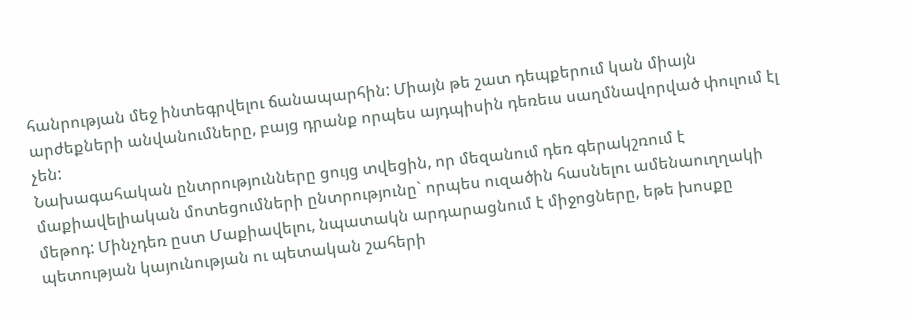հանրության մեջ ինտեգրվելու ճանապարհին: Միայն թե շատ դեպքերում կան միայն արժեքների անվանումները, բայց դրանք որպես այդպիսին դեռեւս սաղմնավորված փուլում էլ չեն:
Նախագահական ընտրությունները ցույց տվեցին, որ մեզանում դեռ գերակշռում է մաքիավելիական մոտեցումների ընտրությունը` որպես ուզածին հասնելու ամենաուղղակի մեթոդ: Մինչդեռ ըստ Մաքիավելու, նպատակն արդարացնում է միջոցները, եթե խոսքը պետության կայունության ու պետական շահերի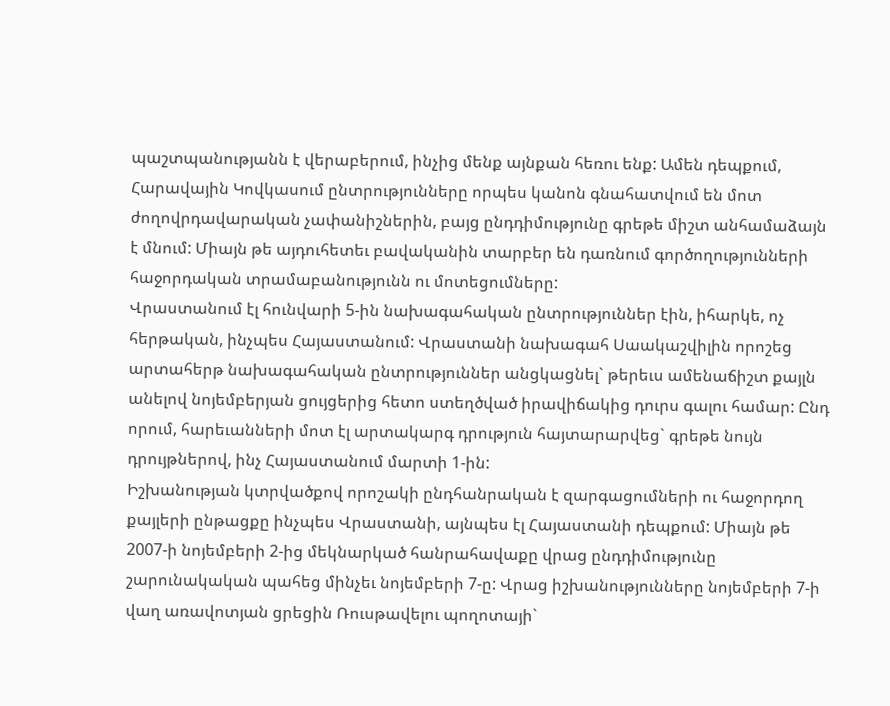պաշտպանությանն է վերաբերում, ինչից մենք այնքան հեռու ենք: Ամեն դեպքում, Հարավային Կովկասում ընտրությունները որպես կանոն գնահատվում են մոտ ժողովրդավարական չափանիշներին, բայց ընդդիմությունը գրեթե միշտ անհամաձայն է մնում: Միայն թե այդուհետեւ բավականին տարբեր են դառնում գործողությունների հաջորդական տրամաբանությունն ու մոտեցումները:
Վրաստանում էլ հունվարի 5-ին նախագահական ընտրություններ էին, իհարկե, ոչ հերթական, ինչպես Հայաստանում: Վրաստանի նախագահ Սաակաշվիլին որոշեց արտահերթ նախագահական ընտրություններ անցկացնել` թերեւս ամենաճիշտ քայլն անելով նոյեմբերյան ցույցերից հետո ստեղծված իրավիճակից դուրս գալու համար: Ընդ որում, հարեւանների մոտ էլ արտակարգ դրություն հայտարարվեց` գրեթե նույն դրույթներով, ինչ Հայաստանում մարտի 1-ին:
Իշխանության կտրվածքով որոշակի ընդհանրական է զարգացումների ու հաջորդող քայլերի ընթացքը ինչպես Վրաստանի, այնպես էլ Հայաստանի դեպքում: Միայն թե 2007-ի նոյեմբերի 2-ից մեկնարկած հանրահավաքը վրաց ընդդիմությունը շարունակական պահեց մինչեւ նոյեմբերի 7-ը: Վրաց իշխանությունները նոյեմբերի 7-ի վաղ առավոտյան ցրեցին Ռուսթավելու պողոտայի`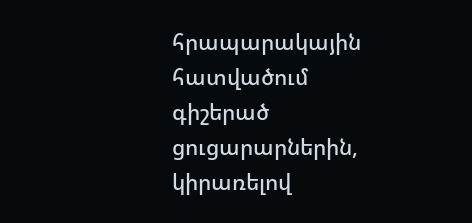հրապարակային հատվածում գիշերած ցուցարարներին, կիրառելով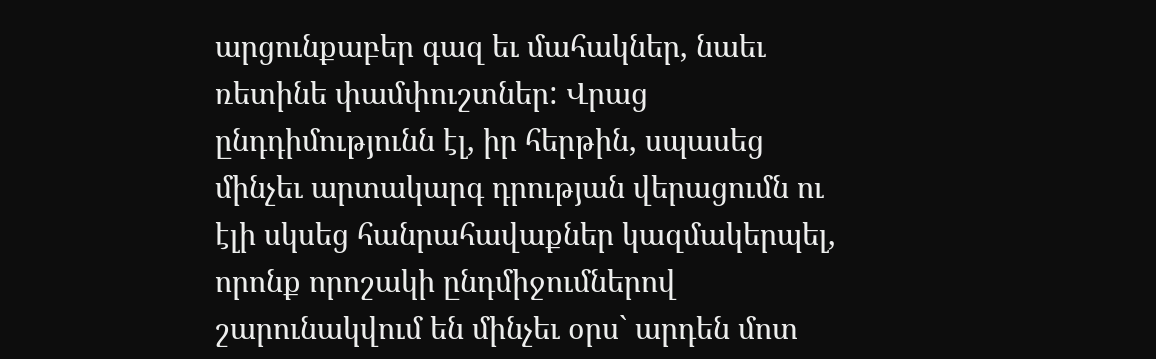արցունքաբեր գազ եւ մահակներ, նաեւ ռետինե փամփուշտներ: Վրաց ընդդիմությունն էլ, իր հերթին, սպասեց մինչեւ արտակարգ դրության վերացումն ու էլի սկսեց հանրահավաքներ կազմակերպել, որոնք որոշակի ընդմիջումներով շարունակվում են մինչեւ օրս` արդեն մոտ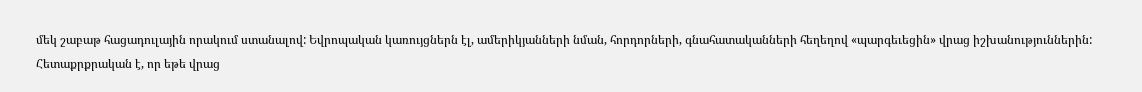մեկ շաբաթ հացադուլային որակում ստանալով: Եվրոպական կառույցներն էլ, ամերիկյանների նման, հորդորների, գնահատականների հեղեղով «պարգեւեցին» վրաց իշխանություններին:
Հետաքրքրական է, որ եթե վրաց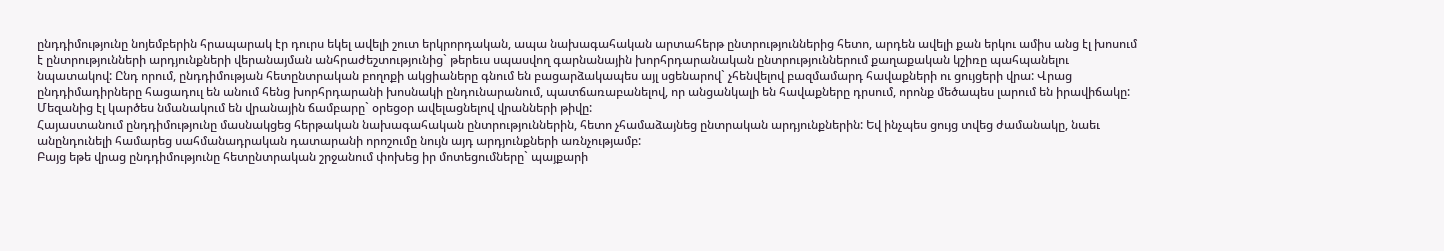ընդդիմությունը նոյեմբերին հրապարակ էր դուրս եկել ավելի շուտ երկրորդական, ապա նախագահական արտահերթ ընտրություններից հետո, արդեն ավելի քան երկու ամիս անց էլ խոսում է ընտրությունների արդյունքների վերանայման անհրաժեշտությունից` թերեւս սպասվող գարնանային խորհրդարանական ընտրություններում քաղաքական կշիռը պահպանելու նպատակով: Ընդ որում, ընդդիմության հետընտրական բողոքի ակցիաները գնում են բացարձակապես այլ սցենարով` չհենվելով բազմամարդ հավաքների ու ցույցերի վրա: Վրաց ընդդիմադիրները հացադուլ են անում հենց խորհրդարանի խոսնակի ընդունարանում, պատճառաբանելով, որ անցանկալի են հավաքները դրսում, որոնք մեծապես լարում են իրավիճակը: Մեզանից էլ կարծես նմանակում են վրանային ճամբարը` օրեցօր ավելացնելով վրանների թիվը:
Հայաստանում ընդդիմությունը մասնակցեց հերթական նախագահական ընտրություններին, հետո չհամաձայնեց ընտրական արդյունքներին: Եվ ինչպես ցույց տվեց ժամանակը, նաեւ անընդունելի համարեց սահմանադրական դատարանի որոշումը նույն այդ արդյունքների առնչությամբ:
Բայց եթե վրաց ընդդիմությունը հետընտրական շրջանում փոխեց իր մոտեցումները` պայքարի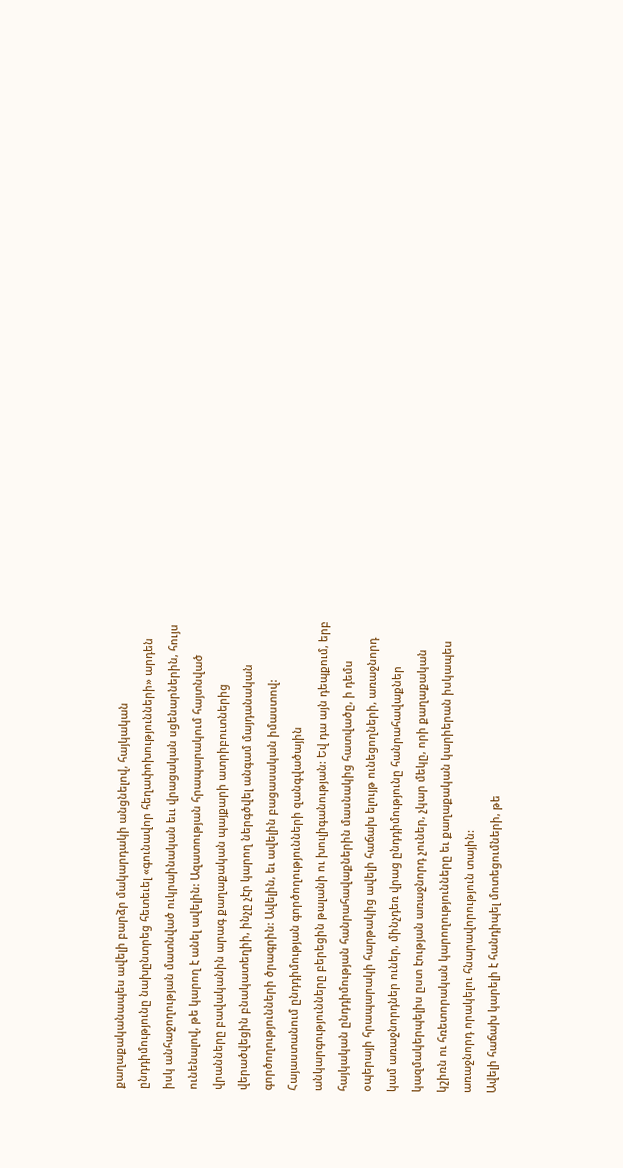քաղաքականապես ավելի բարձր մակարդակի անցնելով, հայկական ընդդիմությունը նախընտրեց հետեւել «գունավոր հեղափոխությունների» արդեն իսկ անհաջողության մատնված ուկրաինական եււ վրացական սցենարներին, հույս ունենալով, թե կարող է անել ավելին: Ազատության հրապարակում հայտնված վրանները բավականին արագ քաղաքական պայքարի ատրիբուտներից վերածվեցին բնակատեղիի, ինչը չէր կարող ներգծվել անգամ մայդանական գործողությունների ծրագրին: Ավելին, եւ ավելին բացասական իմաստով: Հայաստանում ընդդիմության գործողությունների զանգվածային անկարգությունները բերեցին թալանի ու խուլիգանության: Եվ դա այն դեպքում, երբ հայկական ընդդիմության հանրահավաքներին մասնակից հատվածը, ի դեմս օպերայի հրապարակի հարթակից ավելի հաճախ ելույթ ունեցողների, առաջնորդ կամ առաջնորդներ ուներ, մինչդեռ վրաց ընդդիմությունը հանրահավաքներ կազմակերպելիս ըստ էության առաջնորդ չուներ, չկար մեկը, որի քաղաքական կշիռն ու հռետորական կարողությունները եւ քաղաքական կարիերան իսկապես առաջնորդ որակելու հնարավորություն տային:
Ավելի հաճախ կարելի է հանդիպել մոտեցումների, թե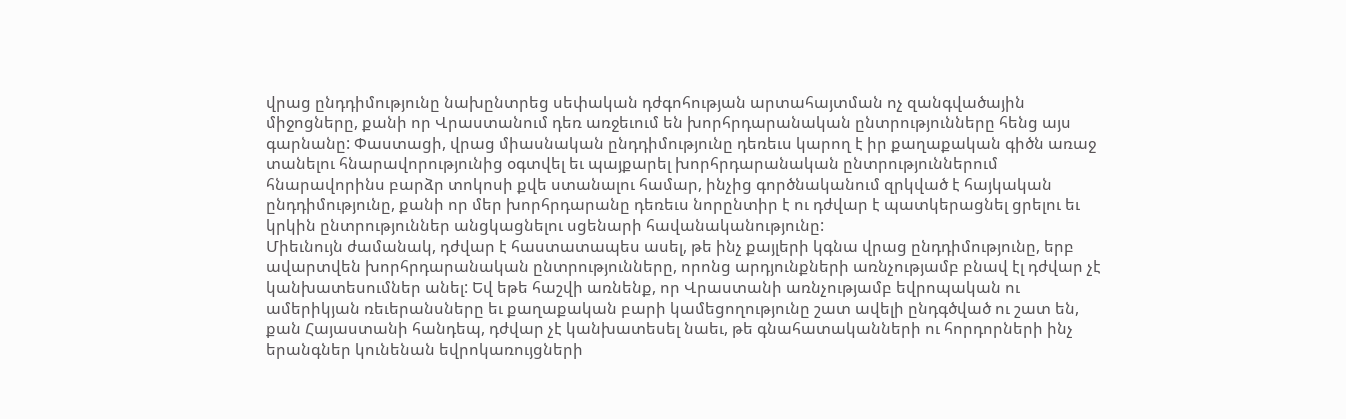վրաց ընդդիմությունը նախընտրեց սեփական դժգոհության արտահայտման ոչ զանգվածային միջոցները, քանի որ Վրաստանում դեռ առջեւում են խորհրդարանական ընտրությունները հենց այս գարնանը: Փաստացի, վրաց միասնական ընդդիմությունը դեռեւս կարող է իր քաղաքական գիծն առաջ տանելու հնարավորությունից օգտվել եւ պայքարել խորհրդարանական ընտրություններում հնարավորինս բարձր տոկոսի քվե ստանալու համար, ինչից գործնականում զրկված է հայկական ընդդիմությունը, քանի որ մեր խորհրդարանը դեռեւս նորընտիր է ու դժվար է պատկերացնել ցրելու եւ կրկին ընտրություններ անցկացնելու սցենարի հավանականությունը:
Միեւնույն ժամանակ, դժվար է հաստատապես ասել, թե ինչ քայլերի կգնա վրաց ընդդիմությունը, երբ ավարտվեն խորհրդարանական ընտրությունները, որոնց արդյունքների առնչությամբ բնավ էլ դժվար չէ կանխատեսումներ անել: Եվ եթե հաշվի առնենք, որ Վրաստանի առնչությամբ եվրոպական ու ամերիկյան ռեւերանսները եւ քաղաքական բարի կամեցողությունը շատ ավելի ընդգծված ու շատ են, քան Հայաստանի հանդեպ, դժվար չէ կանխատեսել նաեւ, թե գնահատականների ու հորդորների ինչ երանգներ կունենան եվրոկառույցների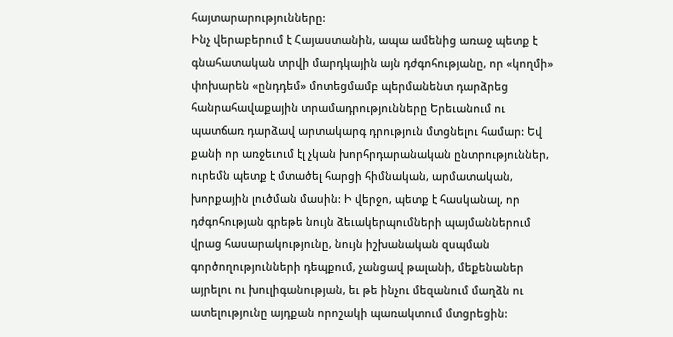հայտարարությունները:
Ինչ վերաբերում է Հայաստանին, ապա ամենից առաջ պետք է գնահատական տրվի մարդկային այն դժգոհությանը, որ «կողմի» փոխարեն «ընդդեմ» մոտեցմամբ պերմանենտ դարձրեց հանրահավաքային տրամադրությունները Երեւանում ու պատճառ դարձավ արտակարգ դրություն մտցնելու համար: Եվ քանի որ առջեւում էլ չկան խորհրդարանական ընտրություններ, ուրեմն պետք է մտածել հարցի հիմնական, արմատական, խորքային լուծման մասին: Ի վերջո, պետք է հասկանալ, որ դժգոհության գրեթե նույն ձեւակերպումների պայմաններում վրաց հասարակությունը, նույն իշխանական զսպման գործողությունների դեպքում, չանցավ թալանի, մեքենաներ այրելու ու խուլիգանության, եւ թե ինչու մեզանում մաղձն ու ատելությունը այդքան որոշակի պառակտում մտցրեցին: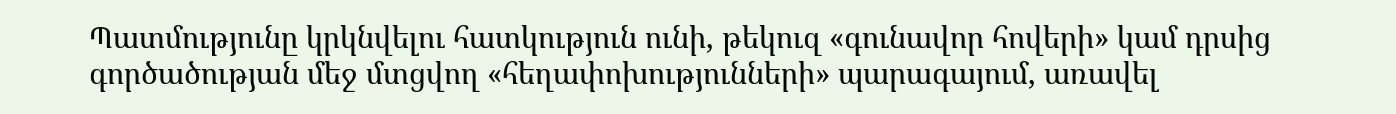Պատմությունը կրկնվելու հատկություն ունի, թեկուզ «գունավոր հովերի» կամ դրսից գործածության մեջ մտցվող «հեղափոխությունների» պարագայում, առավել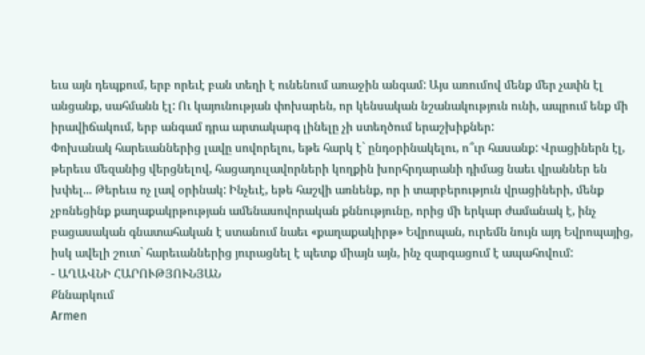եւս այն դեպքում, երբ որեւէ բան տեղի է ունենում առաջին անգամ: Այս առումով մենք մեր չափն էլ անցանք, սահմանն էլ: Ու կայունության փոխարեն, որ կենսական նշանակություն ունի, ապրում ենք մի իրավիճակում, երբ անգամ դրա արտակարգ լինելը չի ստեղծում երաշխիքներ:
Փոխանակ հարեւաններից լավը սովորելու, եթե հարկ է` ընդօրինակելու, ո՞ւր հասանք: Վրացիներն էլ, թերեւս մեզանից վերցնելով, հացադուլավորների կողքին խորհրդարանի դիմաց նաեւ վրաններ են խփել... Թերեւս ոչ լավ օրինակ: Ինչեւէ, եթե հաշվի առնենք, որ ի տարբերություն վրացիների, մենք չբռնեցինք քաղաքակրթության ամենասովորական քննությունը, որից մի երկար ժամանակ է, ինչ բացասական գնատահական է ստանում նաեւ «քաղաքակիրթ» Եվրոպան, ուրեմն նույն այդ Եվրոպայից, իսկ ավելի շուտ` հարեւաններից յուրացնել է պետք միայն այն, ինչ զարգացում է ապահովում:
- ԱՂԱՎՆԻ ՀԱՐՈՒԹՅՈՒՆՅԱՆ
Քննարկում
Armen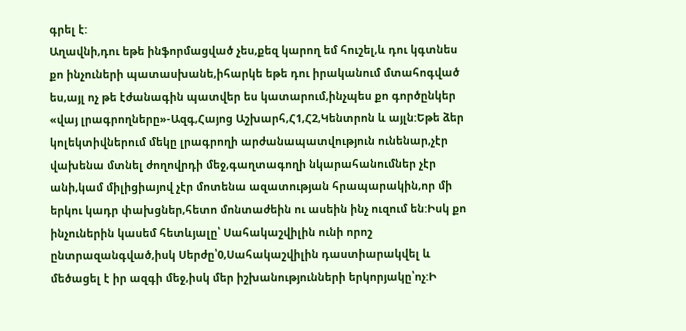գրել է:
Աղավնի,դու եթե ինֆորմացված չես,քեզ կարող եմ հուշել,և դու կգտնես քո ինչուների պատասխանե,իհարկե եթե դու իրականում մտահոգված ես,այլ ոչ թե էժանագին պատվեր ես կատարում,ինչպես քո գործընկեր «վայ լրագրողները»-Ազգ,Հայոց Աշխարհ,Հ1,Հ2,Կենտրոն և այլն:Եթե ձեր կոլեկտիվներում մեկը լրագրողի արժանապատվություն ունենար,չէր վախենա մտնել ժողովրդի մեջ,գաղտագողի նկարահանումներ չէր անի,կամ միլիցիայով չէր մոտենա ազատության հրապարակին,որ մի երկու կադր փախցներ,հետո մոնտաժեին ու ասեին ինչ ուզում են:Իսկ քո ինչուներին կասեմ հետևյալը՝ Սահակաշվիլին ունի որոշ ընտրազանգված,իսկ Սերժը՝0,Սահակաշվիլին դաստիարակվել և մեծացել է իր ազգի մեջ,իսկ մեր իշխանությունների երկորյակը՝ոչ:Ի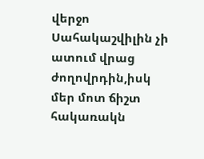վերջո Սահակաշվիլին չի ատում վրաց ժողովրդին,իսկ մեր մոտ ճիշտ հակառակն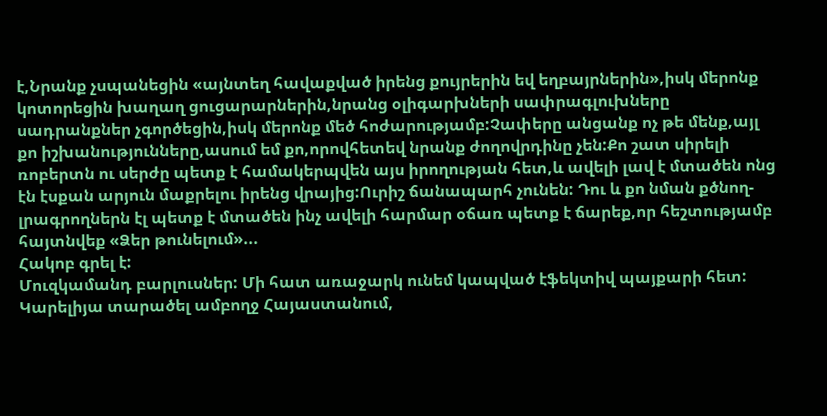է,Նրանք չսպանեցին «այնտեղ հավաքված իրենց քույրերին եվ եղբայրներին»,իսկ մերոնք կոտորեցին խաղաղ ցուցարարներին,նրանց օլիգարխների սափրագլուխները սադրանքներ չգործեցին,իսկ մերոնք մեծ հոժարությամբ:Չափերը անցանք ոչ թե մենք,այլ քո իշխանությունները,ասում եմ քո,որովհետեվ նրանք ժողովրդինը չեն:Քո շատ սիրելի ռոբերտն ու սերժը պետք է համակերպվեն այս իրողության հետ,և ավելի լավ է մտածեն ոնց էն էսքան արյուն մաքրելու իրենց վրայից:Ուրիշ ճանապարհ չունեն: Դու և քո նման քծնող-լրագրողներն էլ պետք է մտածեն ինչ ավելի հարմար օճառ պետք է ճարեք,որ հեշտությամբ հայտնվեք «Ձեր թունելում»...
Հակոբ գրել է:
Մուզկամանդ բարլուսներ: Մի հատ առաջարկ ունեմ կապված էֆեկտիվ պայքարի հետ:
Կարելիյա տարածել ամբողջ Հայաստանում,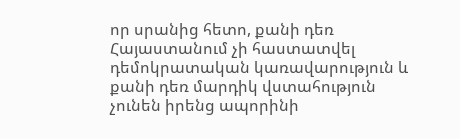որ սրանից հետո, քանի դեռ Հայաստանում չի հաստատվել դեմոկրատական կառավարություն և քանի դեռ մարդիկ վստահություն չունեն իրենց ապորինի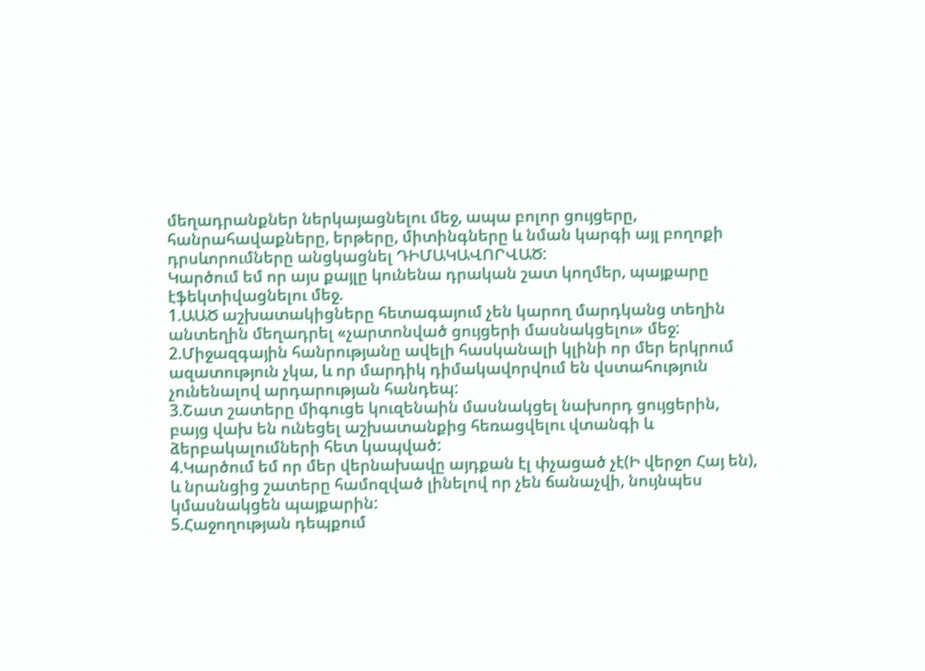մեղադրանքներ ներկայացնելու մեջ, ապա բոլոր ցույցերը, հանրահավաքները, երթերը, միտինգները և նման կարգի այլ բողոքի դրսևորումները անցկացնել ԴԻՄԱԿԱՎՈՐՎԱԾ:
Կարծում եմ որ այս քայլը կունենա դրական շատ կողմեր, պայքարը էֆեկտիվացնելու մեջ.
1.ԱԱԾ աշխատակիցները հետագայում չեն կարող մարդկանց տեղին անտեղին մեղադրել «չարտոնված ցույցերի մասնակցելու» մեջ:
2.Միջազգային հանրությանը ավելի հասկանալի կլինի որ մեր երկրում ազատություն չկա, և որ մարդիկ դիմակավորվում են վստահություն չունենալով արդարության հանդեպ:
3.Շատ շատերը միգուցե կուզենաին մասնակցել նախորդ ցույցերին, բայց վախ են ունեցել աշխատանքից հեռացվելու վտանգի և ձերբակալումների հետ կապված:
4.Կարծում եմ որ մեր վերնախավը այդքան էլ փչացած չէ(Ի վերջո Հայ են), և նրանցից շատերը համոզված լինելով որ չեն ճանաչվի, նույնպես կմասնակցեն պայքարին:
5.Հաջողության դեպքում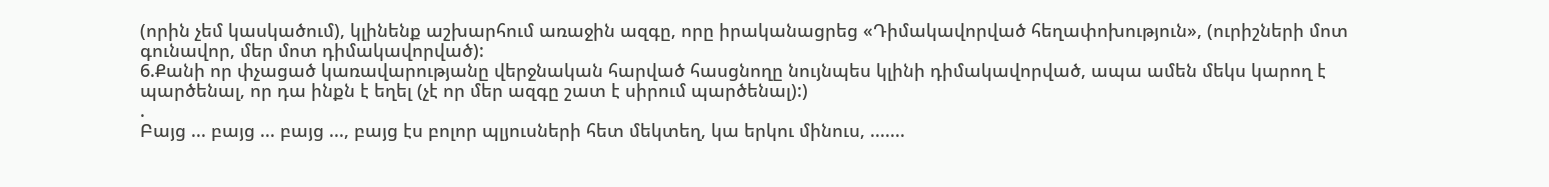(որին չեմ կասկածում), կլինենք աշխարհում առաջին ազգը, որը իրականացրեց «Դիմակավորված հեղափոխություն», (ուրիշների մոտ գունավոր, մեր մոտ դիմակավորված):
6.Քանի որ փչացած կառավարությանը վերջնական հարված հասցնողը նույնպես կլինի դիմակավորված, ապա ամեն մեկս կարող է պարծենալ, որ դա ինքն է եղել (չէ որ մեր ազգը շատ է սիրում պարծենալ):)
.
Բայց ... բայց ... բայց ..., բայց էս բոլոր պլյուսների հետ մեկտեղ, կա երկու մինուս, .......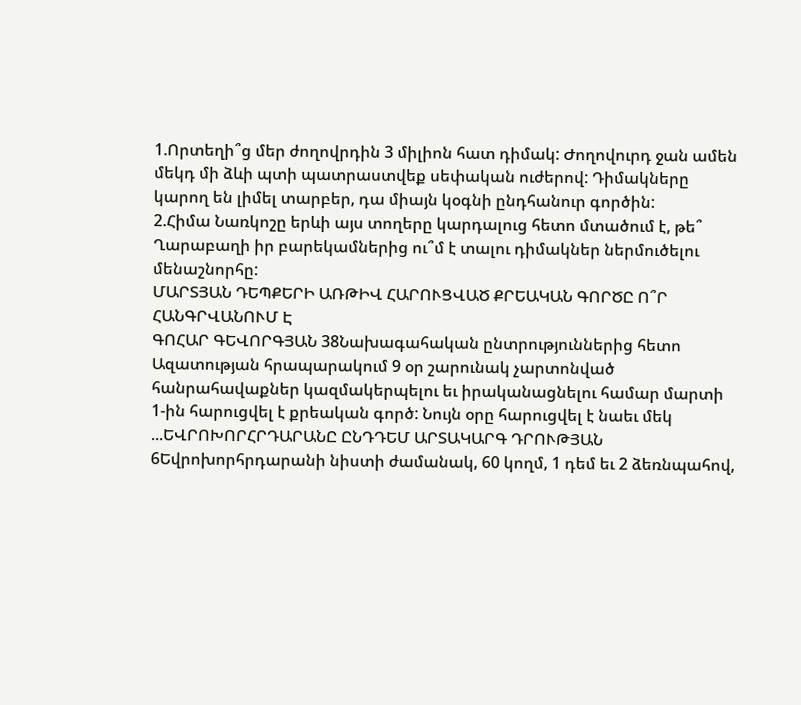1.Որտեղի՞ց մեր ժողովրդին 3 միլիոն հատ դիմակ: Ժողովուրդ ջան ամեն մեկդ մի ձևի պտի պատրաստվեք սեփական ուժերով: Դիմակները կարող են լիմել տարբեր, դա միայն կօգնի ընդհանուր գործին:
2.Հիմա Նառկոշը երևի այս տողերը կարդալուց հետո մտածում է, թե՞ Ղարաբաղի իր բարեկամներից ու՞մ է տալու դիմակներ ներմուծելու մենաշնորհը:
ՄԱՐՏՅԱՆ ԴԵՊՔԵՐԻ ԱՌԹԻՎ ՀԱՐՈՒՑՎԱԾ ՔՐԵԱԿԱՆ ԳՈՐԾԸ Ո՞Ր ՀԱՆԳՐՎԱՆՈՒՄ Է
ԳՈՀԱՐ ԳԵՎՈՐԳՅԱՆ 38Նախագահական ընտրություններից հետո Ազատության հրապարակում 9 օր շարունակ չարտոնված հանրահավաքներ կազմակերպելու եւ իրականացնելու համար մարտի 1-ին հարուցվել է քրեական գործ: Նույն օրը հարուցվել է նաեւ մեկ ...ԵՎՐՈԽՈՐՀՐԴԱՐԱՆԸ ԸՆԴԴԵՄ ԱՐՏԱԿԱՐԳ ԴՐՈՒԹՅԱՆ
6Եվրոխորհրդարանի նիստի ժամանակ, 60 կողմ, 1 դեմ եւ 2 ձեռնպահով,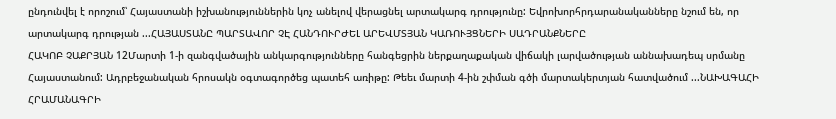ընդունվել է որոշում՝ Հայաստանի իշխանություններին կոչ անելով վերացնել արտակարգ դրությունը: Եվրոխորհրդարանականները նշում են, որ արտակարգ դրության ...ՀԱՅԱՍՏԱՆԸ ՊԱՐՏԱՎՈՐ ՉԷ ՀԱՆԴՈՒՐԺԵԼ ԱՐԵՎՄՏՅԱՆ ԿԱՌՈՒՅՑՆԵՐԻ ՍԱԴՐԱՆՔՆԵՐԸ
ՀԱԿՈԲ ՉԱՔՐՅԱՆ 12Մարտի 1-ի զանգվածային անկարգությունները հանգեցրին ներքաղաքական վիճակի լարվածության աննախադեպ սրմանը Հայաստանում: Ադրբեջանական հրոսակն օգտագործեց պատեհ առիթը: Թեեւ մարտի 4-ին շփման գծի մարտակերտյան հատվածում ...ՆԱԽԱԳԱՀԻ ՀՐԱՄԱՆԱԳՐԻ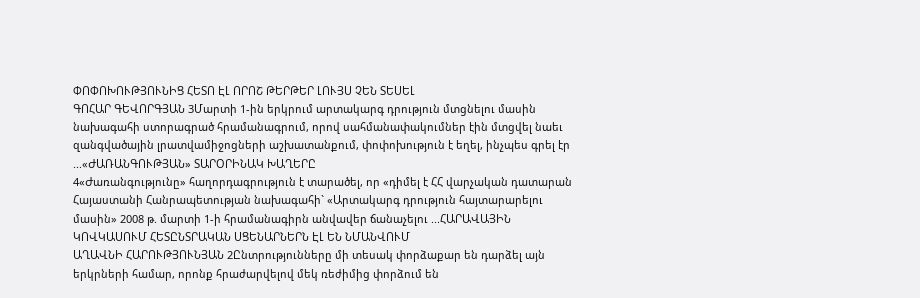ՓՈՓՈԽՈՒԹՅՈՒՆԻՑ ՀԵՏՈ ԷԼ ՈՐՈՇ ԹԵՐԹԵՐ ԼՈՒՅՍ ՉԵՆ ՏԵՍԵԼ
ԳՈՀԱՐ ԳԵՎՈՐԳՅԱՆ 3Մարտի 1-ին երկրում արտակարգ դրություն մտցնելու մասին նախագահի ստորագրած հրամանագրում, որով սահմանափակումներ էին մտցվել նաեւ զանգվածային լրատվամիջոցների աշխատանքում, փոփոխություն է եղել, ինչպես գրել էր ...«ԺԱՌԱՆԳՈՒԹՅԱՆ» ՏԱՐՕՐԻՆԱԿ ԽԱՂԵՐԸ
4«Ժառանգությունը» հաղորդագրություն է տարածել, որ «դիմել է ՀՀ վարչական դատարան Հայաստանի Հանրապետության նախագահի` «Արտակարգ դրություն հայտարարելու մասին» 2008 թ. մարտի 1-ի հրամանագիրն անվավեր ճանաչելու ...ՀԱՐԱՎԱՅԻՆ ԿՈՎԿԱՍՈՒՄ ՀԵՏԸՆՏՐԱԿԱՆ ՍՑԵՆԱՐՆԵՐՆ ԷԼ ԵՆ ՆՄԱՆՎՈՒՄ
ԱՂԱՎՆԻ ՀԱՐՈՒԹՅՈՒՆՅԱՆ 2Ընտրությունները մի տեսակ փորձաքար են դարձել այն երկրների համար, որոնք հրաժարվելով մեկ ռեժիմից փորձում են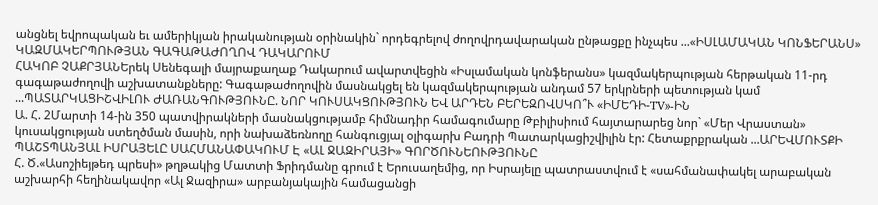անցնել եվրոպական եւ ամերիկյան իրականության օրինակին` որդեգրելով ժողովրդավարական ընթացքը ինչպես ...«ԻՍԼԱՄԱԿԱՆ ԿՈՆՖԵՐԱՆՍ» ԿԱԶՄԱԿԵՐՊՈՒԹՅԱՆ ԳԱԳԱԹԱԺՈՂՈՎ ԴԱԿԱՐՈՒՄ
ՀԱԿՈԲ ՉԱՔՐՅԱՆԵրեկ Սենեգալի մայրաքաղաք Դակարում ավարտվեցին «Իսլամական կոնֆերանս» կազմակերպության հերթական 11-րդ գագաթաժողովի աշխատանքները: Գագաթաժողովին մասնակցել են կազմակերպության անդամ 57 երկրների պետության կամ ...ՊԱՏԱՐԿԱՑԻՇՎԻԼՈՒ ԺԱՌԱՆԳՈՒԹՅՈՒՆԸ. ՆՈՐ ԿՈՒՍԱԿՑՈՒԹՅՈՒՆ ԵՎ ԱՐԴԵՆ ԲԵՐԵԶՈՎՍԿՈ՞Ւ «ԻՄԵԴԻ-TV»-ԻՆ
Ա. Հ. 2Մարտի 14-ին 350 պատվիրակների մասնակցությամբ հիմնադիր համագումարը Թբիլիսիում հայտարարեց նոր` «Մեր Վրաստան» կուսակցության ստեղծման մասին, որի նախաձեռնողը հանգուցյալ օլիգարխ Բադրի Պատարկացիշվիլին էր: Հետաքրքրական ...ԱՐԵՎՄՈՒՏՔԻ ՊԱՇՏՊԱՆՅԱԼ ԻՍՐԱՅԵԼԸ ՍԱՀՄԱՆԱՓԱԿՈՒՄ Է «ԱԼ ՋԱԶԻՐԱՅԻ» ԳՈՐԾՈՒՆԵՈՒԹՅՈՒՆԸ
Հ. Ծ.«Ասոշիեյթեդ պրեսի» թղթակից Մատտի Ֆրիդմանը գրում է Երուսաղեմից, որ Իսրայելը պատրաստվում է «սահմանափակել արաբական աշխարհի հեղինակավոր «Ալ Ջազիրա» արբանյակային համացանցի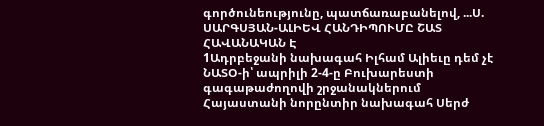գործունեությունը, պատճառաբանելով, ...Ս. ՍԱՐԳՍՅԱՆ-ԱԼԻԵՎ ՀԱՆԴԻՊՈՒՄԸ ՇԱՏ ՀԱՎԱՆԱԿԱՆ Է
1Ադրբեջանի նախագահ Իլհամ Ալիեւը դեմ չէ ՆԱՏՕ-ի՝ ապրիլի 2-4-ը Բուխարեստի գագաթաժողովի շրջանակներում Հայաստանի նորընտիր նախագահ Սերժ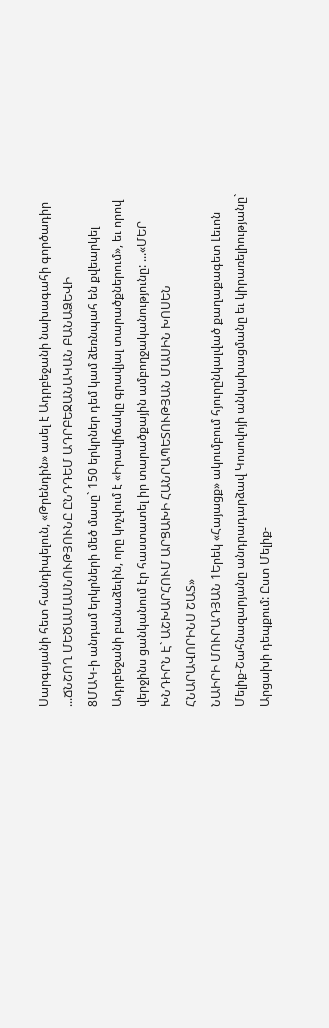Սարգսյանի հետ հանդիպելուն, «Թրենդին» ասել է Ադրբեջանի նախագահի գործադիր ...ՃՆՇՈՂ ՄԵԾԱՄԱՍՆՈՒԹՅՈՒՆԸ ԸՆԴԴԵՄ ԱԴՐԲԵՋԱՆԱԿԱՆ ԲԱՆԱՁԵՎԻ
8ՄԱԿ-ի անդամ երկրների մեծ մասը` 150 երկրներ դեմ կամ ձեռնպահ են քվեարկել Ադրբեջանի բանաձեւին, որը կոչվում է «Իրավիճակը գրավյալ տարածքներում», եւ որով վերջինս ցանկանում էր հաստատել իր տարածքային ամբողջականությունը: ...«ՄԵՐ ԽՆԴԻՐՆ Է` ԱՇԽԱՐՀՈՒՄ ԱՐՑԱԽԻ ՀԱՆՐԱՊԵՏՈՒԹՅԱՆ ՄԱՍԻՆ ԽՈՍԵՆ ՀՆԱՐԱՎՈՐԻՆՍ ՇԱՏ»
ՆԱԻՐԻ ՄՈՒՐԱԴՅԱՆ 1Երեկ «Հայացք» ակումբում հյուրընկալված քաղաքագետ Լեւոն Մելիք-Շահնազարյանը անդրադարձավ Կոսովոյի անկախացմանը եւ կիրառելիությանը` Արցախի դեպքում: Ըստ Մելիք-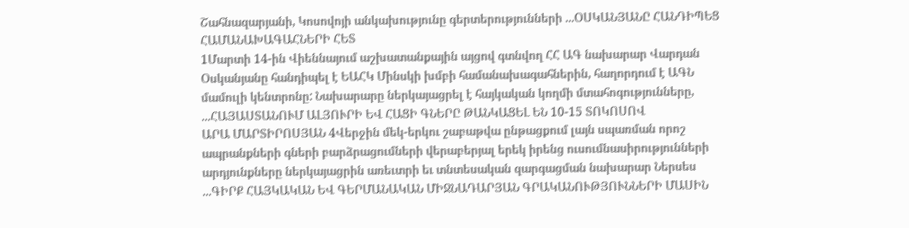Շահնազարյանի, Կոսովոյի անկախությունը գերտերությունների ...ՕՍԿԱՆՅԱՆԸ ՀԱՆԴԻՊԵՑ ՀԱՄԱՆԱԽԱԳԱՀՆԵՐԻ ՀԵՏ
1Մարտի 14-ին Վիեննայում աշխատանքային այցով գտնվող ՀՀ ԱԳ նախարար Վարդան Օսկանյանը հանդիպել է ԵԱՀԿ Մինսկի խմբի համանախագահներին, հաղորդում է ԱԳՆ մամուլի կենտրոնը: Նախարարը ներկայացրել է հայկական կողմի մտահոգությունները, ...ՀԱՅԱՍՏԱՆՈՒՄ ԱԼՅՈՒՐԻ ԵՎ ՀԱՑԻ ԳՆԵՐԸ ԹԱՆԿԱՑԵԼ ԵՆ 10-15 ՏՈԿՈՍՈՎ
ԱՐԱ ՄԱՐՏԻՐՈՍՅԱՆ 4Վերջին մեկ-երկու շաբաթվա ընթացքում լայն սպառման որոշ ապրանքների գների բարձրացումների վերաբերյալ երեկ իրենց ուսումնասիրությունների արդյունքները ներկայացրին առեւտրի եւ տնտեսական զարգացման նախարար Ներսես ...ԳԻՐՔ ՀԱՅԿԱԿԱՆ ԵՎ ԳԵՐՄԱՆԱԿԱՆ ՄԻՋՆԱԴԱՐՅԱՆ ԳՐԱԿԱՆՈՒԹՅՈՒՆՆԵՐԻ ՄԱՍԻՆ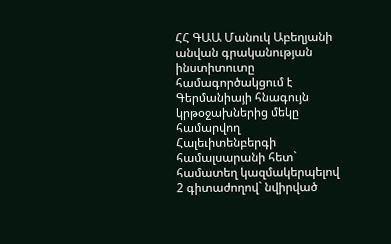ՀՀ ԳԱԱ Մանուկ Աբեղյանի անվան գրականության ինստիտուտը համագործակցում է Գերմանիայի հնագույն կրթօջախներից մեկը համարվող Հալեւիտենբերգի համալսարանի հետ` համատեղ կազմակերպելով 2 գիտաժողով` նվիրված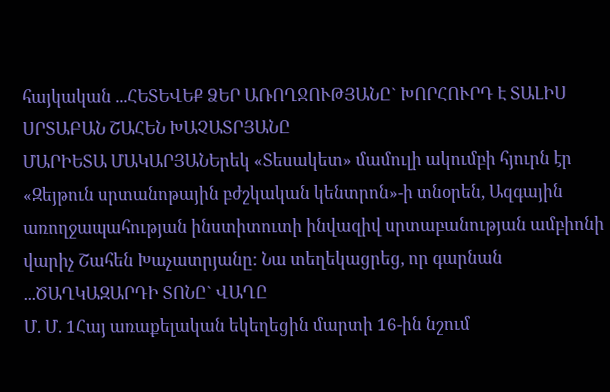հայկական ...ՀԵՏԵՎԵՔ ՁԵՐ ԱՌՈՂՋՈՒԹՅԱՆԸ` ԽՈՐՀՈՒՐԴ Է ՏԱԼԻՍ ՍՐՏԱԲԱՆ ՇԱՀԵՆ ԽԱՉԱՏՐՅԱՆԸ
ՄԱՐԻԵՏԱ ՄԱԿԱՐՅԱՆԵրեկ «Տեսակետ» մամուլի ակումբի հյուրն էր «Զեյթուն սրտանոթային բժշկական կենտրոն»-ի տնօրեն, Ազգային առողջապահության ինստիտուտի ինվազիվ սրտաբանության ամբիոնի վարիչ Շահեն Խաչատրյանը: Նա տեղեկացրեց, որ գարնան ...ԾԱՂԿԱԶԱՐԴԻ ՏՈՆԸ` ՎԱՂԸ
Մ. Մ. 1Հայ առաքելական եկեղեցին մարտի 16-ին նշում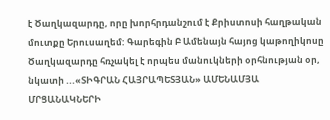է Ծաղկազարդը, որը խորհրդանշում է Քրիստոսի հաղթական մուտքը Երուսաղեմ: Գարեգին Բ Ամենայն հայոց կաթողիկոսը Ծաղկազարդը հռչակել է որպես մանուկների օրհնության օր, նկատի ...«ՏԻԳՐԱՆ ՀԱՅՐԱՊԵՏՅԱՆ» ԱՄԵՆԱՄՅԱ ՄՐՑԱՆԱԿՆԵՐԻ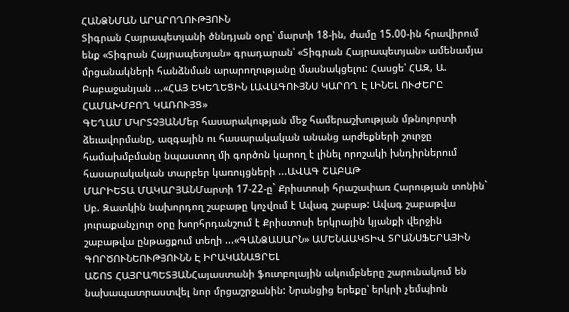ՀԱՆՁՆՄԱՆ ԱՐԱՐՈՂՈՒԹՅՈՒՆ
Տիգրան Հայրապետյանի ծննդյան օրը՝ մարտի 18-ին, ժամը 15.00-ին հրավիրում ենք «Տիգրան Հայրապետյան» գրադարան՝ «Տիգրան Հայրապետյան» ամենամյա մրցանակների հանձնման արարողությանը մասնակցելու: Հասցե՝ ՀԱԶ, Ա. Բաբաջանյան ...«ՀԱՅ ԵԿԵՂԵՑԻՆ ԼԱՎԱԳՈՒՅՆՍ ԿԱՐՈՂ Է ԼԻՆԵԼ ՈՒԺԵՐԸ ՀԱՄԱԽՄԲՈՂ ԿԱՌՈՒՅՑ»
ԳԵՂԱՄ ՄԿՐՏՉՅԱՆՄեր հասարակության մեջ համերաշխության մթնոլորտի ձեւավորմանը, ազգային ու հասարակական անանց արժեքների շուրջը համախմբմանը նպաստող մի գործոն կարող է լինել որոշակի խնդիրներում հասարակական տարբեր կառույցների ...ԱՎԱԳ ՇԱԲԱԹ
ՄԱՐԻԵՏԱ ՄԱԿԱՐՅԱՆՄարտի 17-22-ը` Քրիստոսի հրաշափառ Հարության տոնին` Սբ. Զատկին նախորդող շաբաթը կոչվում է Ավագ շաբաթ: Ավագ շաբաթվա յուրաքանչյուր օրը խորհրդանշում է Քրիստոսի երկրային կյանքի վերջին շաբաթվա ընթացքում տեղի ...«ԳԱՆՁԱՍԱՐՆ» ԱՄԵՆԱԱԿՏԻՎ ՏՐԱՆՍՖԵՐԱՅԻՆ ԳՈՐԾՈՒՆԵՈՒԹՅՈՒՆՆ Է ԻՐԱԿԱՆԱՑՐԵԼ
ԱՇՈՏ ՀԱՅՐԱՊԵՏՅԱՆՀայաստանի ֆուտբոլային ակումբները շարունակում են նախապատրաստվել նոր մրցաշրջանին: Նրանցից երեքը՝ երկրի չեմպիոն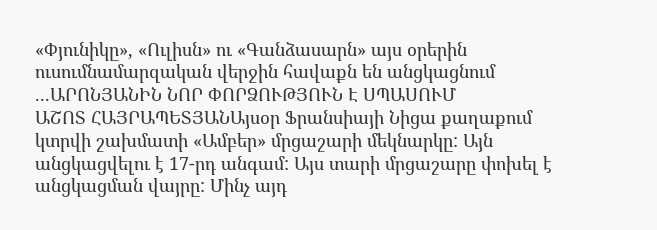«Փյունիկը», «Ուլիսն» ու «Գանձասարն» այս օրերին ուսումնամարզական վերջին հավաքն են անցկացնում ...ԱՐՈՆՅԱՆԻՆ ՆՈՐ ՓՈՐՁՈՒԹՅՈՒՆ Է ՍՊԱՍՈՒՄ
ԱՇՈՏ ՀԱՅՐԱՊԵՏՅԱՆԱյսօր Ֆրանսիայի Նիցա քաղաքում կտրվի շախմատի «Ամբեր» մրցաշարի մեկնարկը: Այն անցկացվելու է 17-րդ անգամ: Այս տարի մրցաշարը փոխել է անցկացման վայրը: Մինչ այդ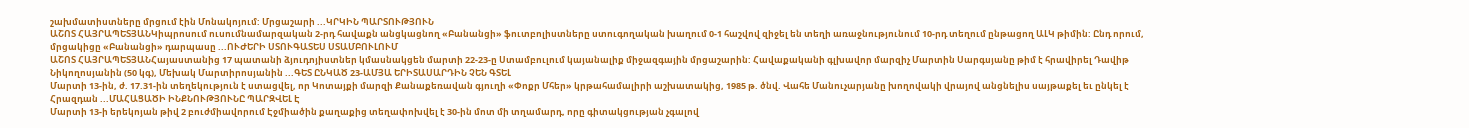շախմատիստները մրցում էին Մոնակոյում: Մրցաշարի ...ԿՐԿԻՆ ՊԱՐՏՈՒԹՅՈՒՆ
ԱՇՈՏ ՀԱՅՐԱՊԵՏՅԱՆԿիպրոսում ուսումնամարզական 2-րդ հավաքն անցկացնող «Բանանցի» ֆուտբոլիստները ստուգողական խաղում 0-1 հաշվով զիջել են տեղի առաջնությունում 10-րդ տեղում ընթացող ԱԼԿ թիմին: Ընդ որում, մրցակիցը «Բանանցի» դարպասը ...ՈՒԺԵՐԻ ՍՏՈՒԳԱՏԵՍ ՍՏԱՄԲՈՒԼՈՒՄ
ԱՇՈՏ ՀԱՅՐԱՊԵՏՅԱՆՀայաստանից 17 պատանի ձյուդոյիստներ կմասնակցեն մարտի 22-23-ը Ստամբուլում կայանալիք միջազգային մրցաշարին: Հավաքականի գլխավոր մարզիչ Մարտին Սարգսյանը թիմ է հրավիրել Դավիթ Նիկողոսյանին (50 կգ), Մեխակ Մարտիրոսյանին ...ԳԵՏ ԸՆԿԱԾ 23-ԱՄՅԱ ԵՐԻՏԱՍԱՐԴԻՆ ՉԵՆ ԳՏԵԼ
Մարտի 13-ին, ժ. 17.31-ին տեղեկություն է ստացվել, որ Կոտայքի մարզի Քանաքեռավան գյուղի «Փոքր Մհեր» կրթահամալիրի աշխատակից, 1985 թ. ծնվ. Վահե Մանուչարյանը խողովակի վրայով անցնելիս սայթաքել եւ ընկել է Հրազդան ...ՄԱՀԱՑԱԾԻ ԻՆՔՆՈՒԹՅՈՒՆԸ ՊԱՐԶՎԵԼ Է
Մարտի 13-ի երեկոյան թիվ 2 բուժմիավորում Էջմիածին քաղաքից տեղափոխվել է 30-ին մոտ մի տղամարդ, որը գիտակցության չգալով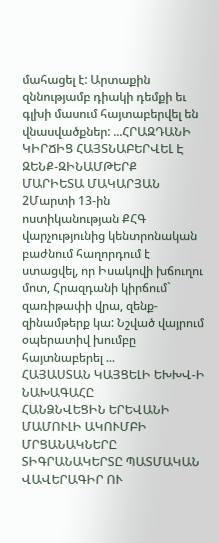մահացել է: Արտաքին զննությամբ դիակի դեմքի եւ գլխի մասում հայտաբերվել են վնասվածքներ: ...ՀՐԱԶԴԱՆԻ ԿԻՐՃԻՑ ՀԱՅՏՆԱԲԵՐՎԵԼ Է ԶԵՆՔ-ԶԻՆԱՄԹԵՐՔ
ՄԱՐԻԵՏԱ ՄԱԿԱՐՅԱՆ 2Մարտի 13-ին ոստիկանության ՔՀԳ վարչությունից կենտրոնական բաժնում հաղորդում է ստացվել, որ Իսակովի խճուղու մոտ, Հրազդանի կիրճում` զառիթափի վրա, զենք-զինամթերք կա: Նշված վայրում օպերատիվ խումբը հայտնաբերել ...
ՀԱՅԱՍՏԱՆ ԿԱՅՑԵԼԻ ԵԽԽՎ-Ի ՆԱԽԱԳԱՀԸ
ՀԱՆՁՆՎԵՑԻՆ ԵՐԵՎԱՆԻ ՄԱՄՈՒԼԻ ԱԿՈՒՄԲԻ ՄՐՑԱՆԱԿՆԵՐԸ
ՏԻԳՐԱՆԱԿԵՐՏԸ ՊԱՏՄԱԿԱՆ ՎԱՎԵՐԱԳԻՐ ՈՒ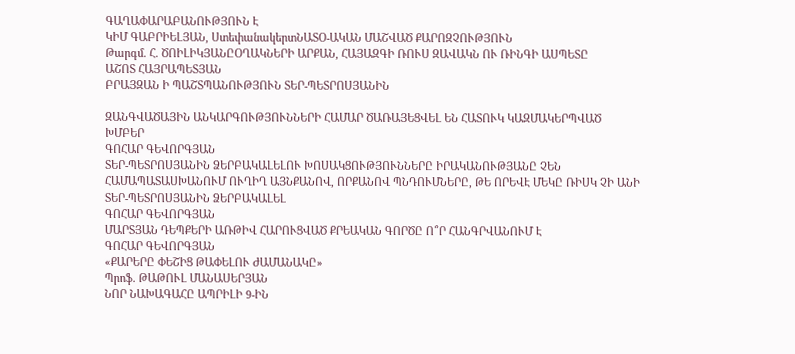ԳԱՂԱՓԱՐԱԲԱՆՈՒԹՅՈՒՆ Է
ԿԻՄ ԳԱԲՐԻԵԼՅԱՆ, ՍտեփանակերտՆԱՏՕ-ԱԿԱՆ ՄԱՇՎԱԾ ՔԱՐՈԶՉՈՒԹՅՈՒՆ
Թարգմ. Հ. ԾՈԻԼԻԿՅԱՆԸՕՂԱԿՆԵՐԻ ԱՐՔԱՆ, ՀԱՅԱԶԳԻ ՌՈՒՍ ԶԱՎԱԿՆ ՈՒ ՌԻՆԳԻ ԱՍՊԵՏԸ
ԱՇՈՏ ՀԱՅՐԱՊԵՏՅԱՆ
ԲՐԱՅԶԱՆ Ի ՊԱՇՏՊԱՆՈՒԹՅՈՒՆ ՏԵՐ-ՊԵՏՐՈՍՅԱՆԻՆ

ԶԱՆԳՎԱԾԱՅԻՆ ԱՆԿԱՐԳՈՒԹՅՈՒՆՆԵՐԻ ՀԱՄԱՐ ԾԱՌԱՅԵՑՎԵԼ ԵՆ ՀԱՏՈՒԿ ԿԱԶՄԱԿԵՐՊՎԱԾ ԽՄԲԵՐ
ԳՈՀԱՐ ԳԵՎՈՐԳՅԱՆ
ՏԵՐ-ՊԵՏՐՈՍՅԱՆԻՆ ՁԵՐԲԱԿԱԼԵԼՈՒ ԽՈՍԱԿՑՈՒԹՅՈՒՆՆԵՐԸ ԻՐԱԿԱՆՈՒԹՅԱՆԸ ՉԵՆ ՀԱՄԱՊԱՏԱՍԽԱՆՈՒՄ ՈՒՂԻՂ ԱՅՆՔԱՆՈՎ, ՈՐՔԱՆՈՎ ՊՆԴՈՒՄՆԵՐԸ, ԹԵ ՈՐԵՎԷ ՄԵԿԸ ՌԻՍԿ ՉԻ ԱՆԻ ՏԵՐ-ՊԵՏՐՈՍՅԱՆԻՆ ՁԵՐԲԱԿԱԼԵԼ
ԳՈՀԱՐ ԳԵՎՈՐԳՅԱՆ
ՄԱՐՏՅԱՆ ԴԵՊՔԵՐԻ ԱՌԹԻՎ ՀԱՐՈՒՑՎԱԾ ՔՐԵԱԿԱՆ ԳՈՐԾԸ Ո՞Ր ՀԱՆԳՐՎԱՆՈՒՄ Է
ԳՈՀԱՐ ԳԵՎՈՐԳՅԱՆ
«ՔԱՐԵՐԸ ՓԵՇԻՑ ԹԱՓԵԼՈՒ ԺԱՄԱՆԱԿԸ»
Պրոֆ. ԹԱԹՈՒԼ ՄԱՆԱՍԵՐՅԱՆ
ՆՈՐ ՆԱԽԱԳԱՀԸ ԱՊՐԻԼԻ 9-ԻՆ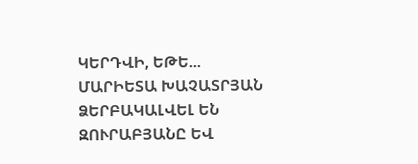ԿԵՐԴՎԻ, ԵԹԵ...
ՄԱՐԻԵՏԱ ԽԱՉԱՏՐՅԱՆ
ՁԵՐԲԱԿԱԼՎԵԼ ԵՆ ԶՈՒՐԱԲՅԱՆԸ ԵՎ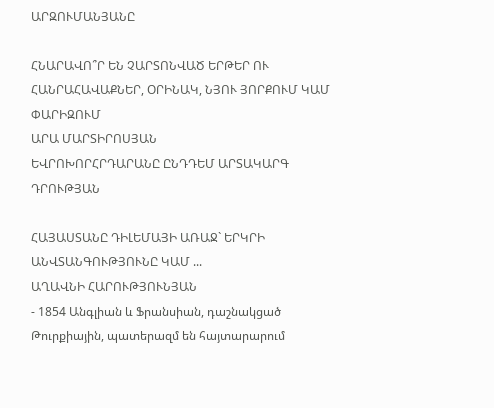ԱՐԶՈՒՄԱՆՅԱՆԸ

ՀՆԱՐԱՎՈ՞Ր ԵՆ ՉԱՐՏՈՆՎԱԾ ԵՐԹԵՐ ՈՒ ՀԱՆՐԱՀԱՎԱՔՆԵՐ, ՕՐԻՆԱԿ, ՆՅՈՒ ՅՈՐՔՈՒՄ ԿԱՄ ՓԱՐԻԶՈՒՄ
ԱՐԱ ՄԱՐՏԻՐՈՍՅԱՆ
ԵՎՐՈԽՈՐՀՐԴԱՐԱՆԸ ԸՆԴԴԵՄ ԱՐՏԱԿԱՐԳ ԴՐՈՒԹՅԱՆ

ՀԱՅԱՍՏԱՆԸ ԴԻԼԵՄԱՅԻ ԱՌԱՋ` ԵՐԿՐԻ ԱՆՎՏԱՆԳՈՒԹՅՈՒՆԸ ԿԱՄ ...
ԱՂԱՎՆԻ ՀԱՐՈՒԹՅՈՒՆՅԱՆ
- 1854 Անգլիան և Ֆրանսիան, դաշնակցած Թուրքիային, պատերազմ են հայտարարում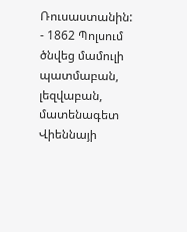Ռուսաստանին:
- 1862 Պոլսում ծնվեց մամուլի պատմաբան, լեզվաբան, մատենագետ Վիեննայի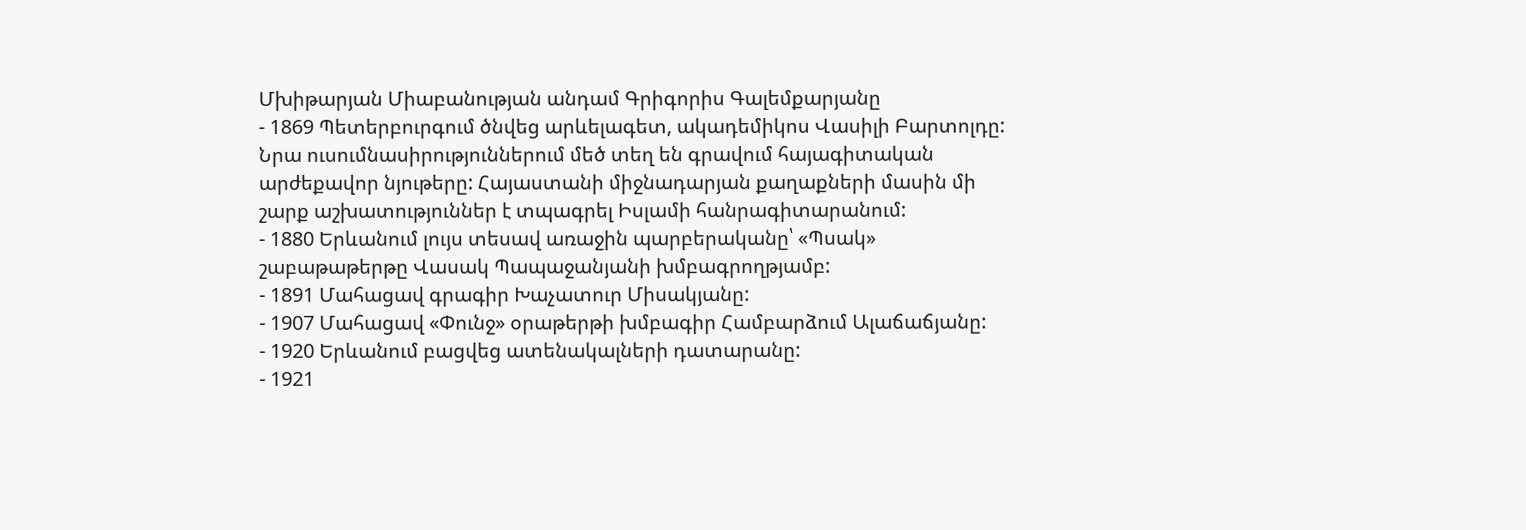Մխիթարյան Միաբանության անդամ Գրիգորիս Գալեմքարյանը
- 1869 Պետերբուրգում ծնվեց արևելագետ, ակադեմիկոս Վասիլի Բարտոլդը: Նրա ուսումնասիրություններում մեծ տեղ են գրավում հայագիտական արժեքավոր նյութերը: Հայաստանի միջնադարյան քաղաքների մասին մի շարք աշխատություններ է տպագրել Իսլամի հանրագիտարանում:
- 1880 Երևանում լույս տեսավ առաջին պարբերականը՝ «Պսակ» շաբաթաթերթը Վասակ Պապաջանյանի խմբագրողթյամբ:
- 1891 Մահացավ գրագիր Խաչատուր Միսակյանը:
- 1907 Մահացավ «Փունջ» օրաթերթի խմբագիր Համբարձում Ալաճաճյանը:
- 1920 Երևանում բացվեց ատենակալների դատարանը:
- 1921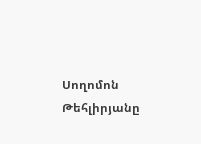Սողոմոն Թեհլիրյանը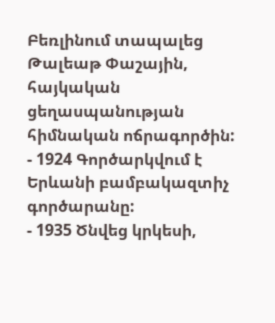Բեռլինում տապալեց Թալեաթ Փաշային, հայկական ցեղասպանության հիմնական ոճրագործին:
- 1924 Գործարկվում է Երևանի բամբակազտիչ գործարանը:
- 1935 Ծնվեց կրկեսի,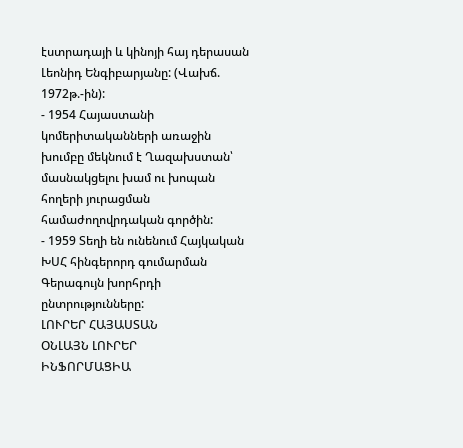էստրադայի և կինոյի հայ դերասան Լեոնիդ Ենգիբարյանը: (Վախճ. 1972թ.-ին):
- 1954 Հայաստանի կոմերիտականների առաջին խումբը մեկնում է Ղազախստան՝ մասնակցելու խամ ու խոպան հողերի յուրացման համաժողովրդական գործին:
- 1959 Տեղի են ունենում Հայկական ԽՍՀ հինգերորդ գումարման Գերագույն խորհրդի ընտրությունները:
ԼՈՒՐԵՐ ՀԱՅԱՍՏԱՆ
ՕՆԼԱՅՆ ԼՈՒՐԵՐ
ԻՆՖՈՐՄԱՑԻԱ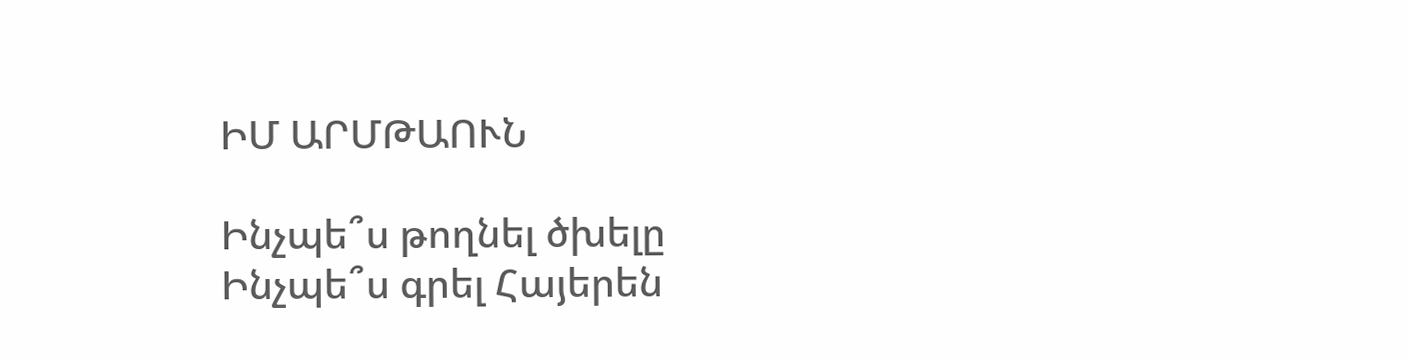ԻՄ ԱՐՄԹԱՈՒՆ

Ինչպե՞ս թողնել ծխելը
Ինչպե՞ս գրել Հայերեն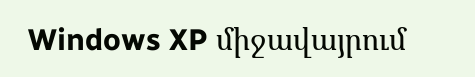Windows XP միջավայրում